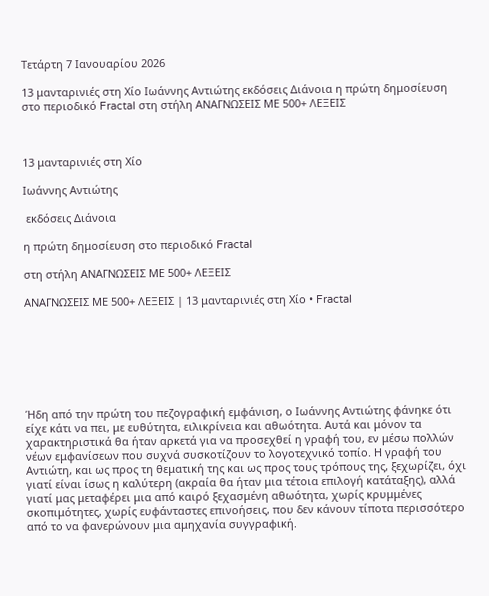Τετάρτη 7 Ιανουαρίου 2026

13 μανταρινιές στη Χίο Ιωάννης Αντιώτης εκδόσεις Διάνοια η πρώτη δημοσίευση στο περιοδικό Fractal στη στήλη ΑΝΑΓΝΩΣΕΙΣ ΜΕ 500+ ΛΕΞΕΙΣ



13 μανταρινιές στη Χίο

Ιωάννης Αντιώτης

 εκδόσεις Διάνοια

η πρώτη δημοσίευση στο περιοδικό Fractal

στη στήλη ΑΝΑΓΝΩΣΕΙΣ ΜΕ 500+ ΛΕΞΕΙΣ

ΑΝΑΓΝΩΣΕΙΣ ΜΕ 500+ ΛΕΞΕΙΣ | 13 μανταρινιές στη Χίο • Fractal







Ήδη από την πρώτη του πεζογραφική εμφάνιση, ο Ιωάννης Αντιώτης φάνηκε ότι είχε κάτι να πει, με ευθύτητα, ειλικρίνεια και αθωότητα. Αυτά και μόνον τα χαρακτηριστικά θα ήταν αρκετά για να προσεχθεί η γραφή του, εν μέσω πολλών νέων εμφανίσεων που συχνά συσκοτίζουν το λογοτεχνικό τοπίο. Η γραφή του Αντιώτη, και ως προς τη θεματική της και ως προς τους τρόπους της, ξεχωρίζει, όχι γιατί είναι ίσως η καλύτερη (ακραία θα ήταν μια τέτοια επιλογή κατάταξης), αλλά γιατί μας μεταφέρει μια από καιρό ξεχασμένη αθωότητα, χωρίς κρυμμένες σκοπιμότητες, χωρίς ευφάνταστες επινοήσεις, που δεν κάνουν τίποτα περισσότερο από το να φανερώνουν μια αμηχανία συγγραφική.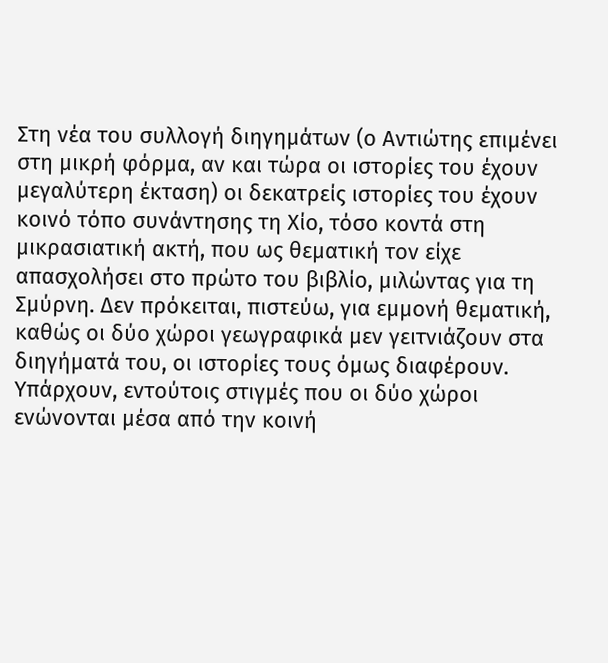Στη νέα του συλλογή διηγημάτων (ο Αντιώτης επιμένει στη μικρή φόρμα, αν και τώρα οι ιστορίες του έχουν μεγαλύτερη έκταση) οι δεκατρείς ιστορίες του έχουν κοινό τόπο συνάντησης τη Χίο, τόσο κοντά στη μικρασιατική ακτή, που ως θεματική τον είχε απασχολήσει στο πρώτο του βιβλίο, μιλώντας για τη Σμύρνη. Δεν πρόκειται, πιστεύω, για εμμονή θεματική, καθώς οι δύο χώροι γεωγραφικά μεν γειτνιάζουν στα διηγήματά του, οι ιστορίες τους όμως διαφέρουν. Υπάρχουν, εντούτοις στιγμές που οι δύο χώροι ενώνονται μέσα από την κοινή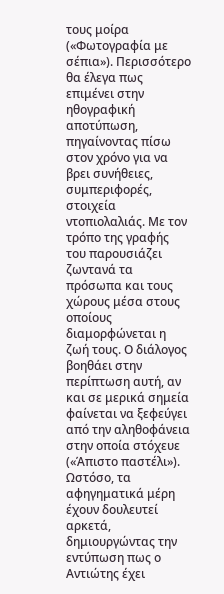τους μοίρα («Φωτογραφία με σέπια»). Περισσότερο θα έλεγα πως επιμένει στην ηθογραφική αποτύπωση, πηγαίνοντας πίσω στον χρόνο για να βρει συνήθειες, συμπεριφορές, στοιχεία ντοπιολαλιάς. Με τον τρόπο της γραφής του παρουσιάζει ζωντανά τα πρόσωπα και τους χώρους μέσα στους οποίους διαμορφώνεται η ζωή τους. Ο διάλογος βοηθάει στην περίπτωση αυτή, αν και σε μερικά σημεία φαίνεται να ξεφεύγει από την αληθοφάνεια στην οποία στόχευε («Άπιστο παστέλι»). Ωστόσο, τα αφηγηματικά μέρη έχουν δουλευτεί αρκετά, δημιουργώντας την εντύπωση πως ο Αντιώτης έχει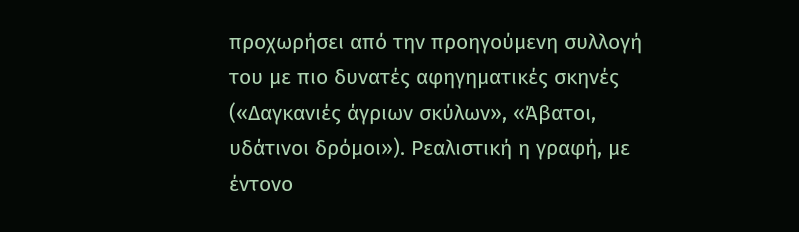προχωρήσει από την προηγούμενη συλλογή του με πιο δυνατές αφηγηματικές σκηνές («Δαγκανιές άγριων σκύλων», «Άβατοι, υδάτινοι δρόμοι»). Ρεαλιστική η γραφή, με έντονο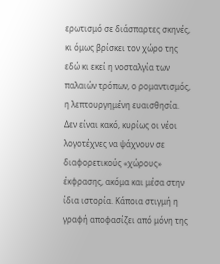ερωτισμό σε διάσπαρτες σκηνές, κι όμως βρίσκει τον χώρο της εδώ κι εκεί η νοσταλγία των παλαιών τρόπων, ο ρομαντισμός, η λεπτουργημένη ευαισθησία. Δεν είναι κακό, κυρίως οι νέοι λογοτέχνες να ψάχνουν σε διαφορετικούς «χώρους» έκφρασης, ακόμα και μέσα στην ίδια ιστορία. Κάποια στιγμή η γραφή αποφασίζει από μόνη της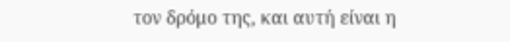τον δρόμο της, και αυτή είναι η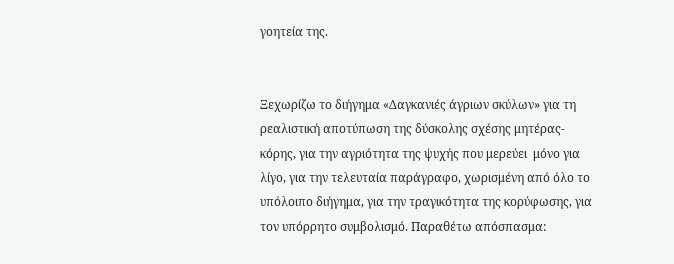γοητεία της.


Ξεχωρίζω το διήγημα «Δαγκανιές άγριων σκύλων» για τη ρεαλιστική αποτύπωση της δύσκολης σχέσης μητέρας-κόρης, για την αγριότητα της ψυχής που μερεύει  μόνο για λίγο, για την τελευταία παράγραφο, χωρισμένη από όλο το υπόλοιπο διήγημα, για την τραγικότητα της κορύφωσης, για τον υπόρρητο συμβολισμό. Παραθέτω απόσπασμα: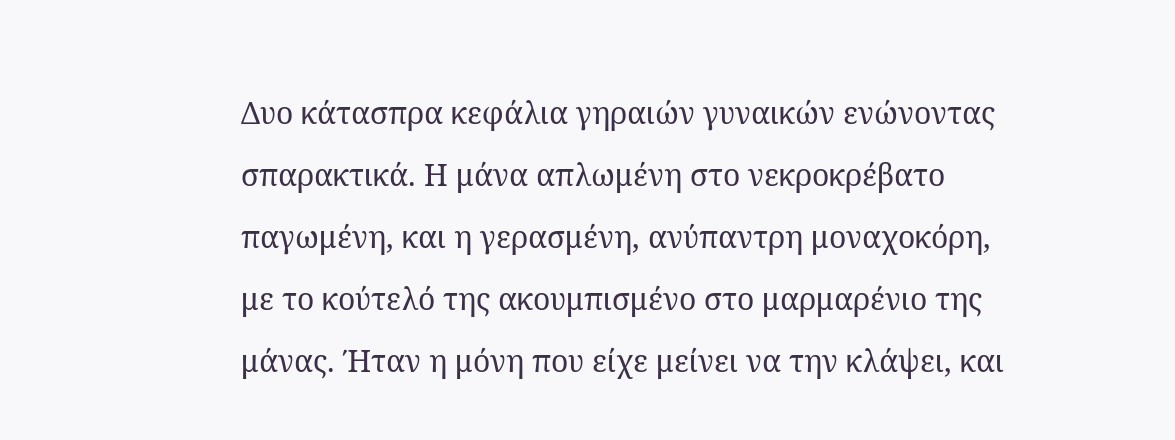Δυο κάτασπρα κεφάλια γηραιών γυναικών ενώνοντας σπαρακτικά. Η μάνα απλωμένη στο νεκροκρέβατο παγωμένη, και η γερασμένη, ανύπαντρη μοναχοκόρη, με το κούτελό της ακουμπισμένο στο μαρμαρένιο της μάνας. Ήταν η μόνη που είχε μείνει να την κλάψει, και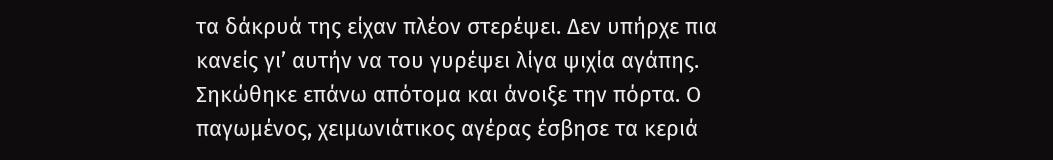τα δάκρυά της είχαν πλέον στερέψει. Δεν υπήρχε πια κανείς γι’ αυτήν να του γυρέψει λίγα ψιχία αγάπης. Σηκώθηκε επάνω απότομα και άνοιξε την πόρτα. Ο παγωμένος, χειμωνιάτικος αγέρας έσβησε τα κεριά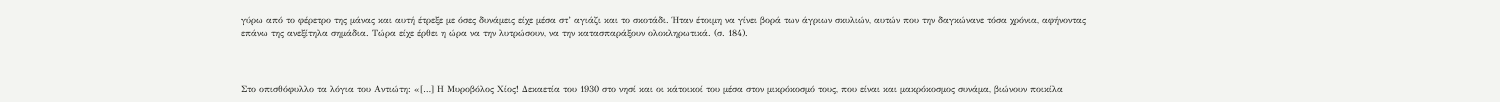γύρω από το φέρετρο της μάνας και αυτή έτρεξε με όσες δυνάμεις είχε μέσα στ’ αγιάζι και το σκοτάδι. Ήταν έτοιμη να γίνει βορά των άγριων σκυλιών, αυτών που την δαγκώνανε τόσα χρόνια, αφήνοντας επάνω της ανεξίτηλα σημάδια. Τώρα είχε έρθει η ώρα να την λυτρώσουν, να την κατασπαράξουν ολοκληρωτικά. (σ. 184).



Στο οπισθόφυλλο τα λόγια του Αντιώτη: «[…] Η Μυροβόλος Χίος! Δεκαετία του 1930 στο νησί και οι κάτοικοί του μέσα στον μικρόκοσμό τους, που είναι και μακρόκοσμος συνάμα, βιώνουν ποικίλα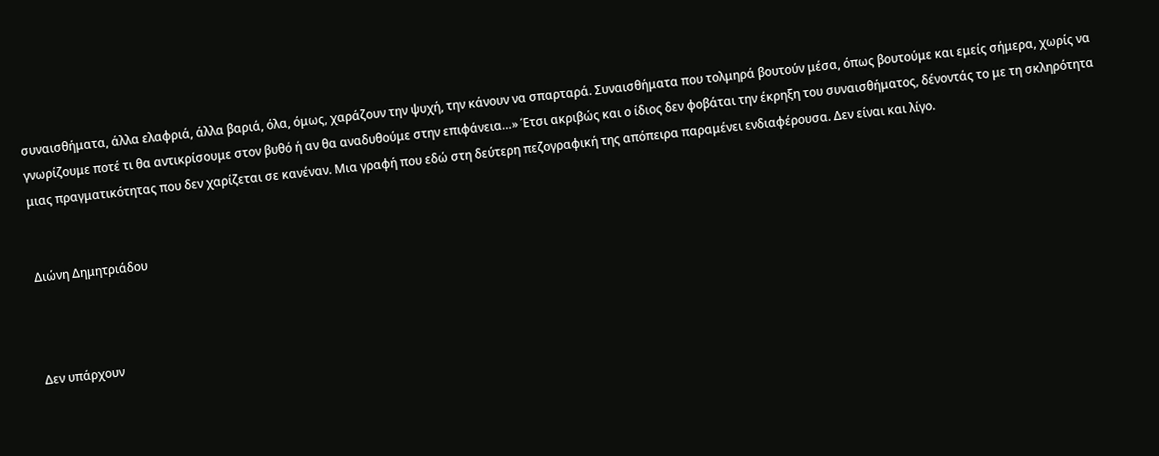συναισθήματα, άλλα ελαφριά, άλλα βαριά, όλα, όμως, χαράζουν την ψυχή, την κάνουν να σπαρταρά. Συναισθήματα που τολμηρά βουτούν μέσα, όπως βουτούμε και εμείς σήμερα, χωρίς να γνωρίζουμε ποτέ τι θα αντικρίσουμε στον βυθό ή αν θα αναδυθούμε στην επιφάνεια…» Έτσι ακριβώς και ο ίδιος δεν φοβάται την έκρηξη του συναισθήματος, δένοντάς το με τη σκληρότητα μιας πραγματικότητας που δεν χαρίζεται σε κανέναν. Μια γραφή που εδώ στη δεύτερη πεζογραφική της απόπειρα παραμένει ενδιαφέρουσα. Δεν είναι και λίγο.


Διώνη Δημητριάδου



Δεν υπάρχουν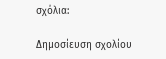σχόλια:

Δημοσίευση σχολίου